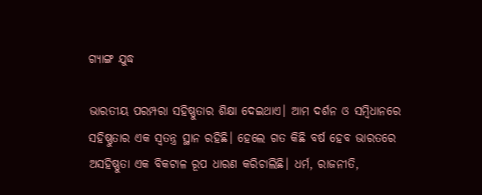ଗ୍ୟାଙ୍ଗ ଯୁଦ୍ଧ

ଭାରତୀୟ ପରମ୍ପରା ସହିଷ୍ଣୁତାର ଶିକ୍ଷା ଦେଇଥାଏ। ଆମ ଦର୍ଶନ ଓ ସମ୍ବିଧାନରେ ସହିଷ୍ଣୁତାର ଏକ ସ୍ବତନ୍ତ୍ର ସ୍ଥାନ ରହିଛି। ହେଲେ ଗତ କିଛି ବର୍ଷ ହେବ ଭାରତରେ ଅସହିଷ୍ଣୁତା ଏକ ବିକଟାଳ ରୂପ ଧାରଣ କରିଚାଲିଛି। ଧର୍ମ, ରାଜନୀତି,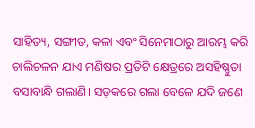ସାହିତ୍ୟ, ସଙ୍ଗୀତ, କଳା ଏବଂ ସିନେମାଠାରୁ ଆରମ୍ଭ କରି ଚାଲିଚଳନ ଯାଏ ମଣିଷର ପ୍ରତିଟି କ୍ଷେତ୍ରରେ ଅସହିଷ୍ଣୁତା ବସାବାନ୍ଧି ଗଲାଣି। ସଡ଼କରେ ଗଲା ବେଳେ ଯଦି ଜଣେ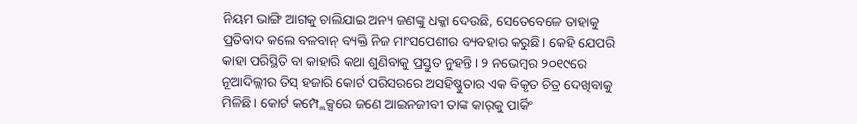ନିୟମ ଭାଙ୍ଗି ଆଗକୁ ଚାଲିଯାଇ ଅନ୍ୟ ଜଣଙ୍କୁ ଧକ୍କା ଦେଉଛି, ସେତେବେଳେ ତାହାକୁ ପ୍ରତିବାଦ କଲେ ବଳବାନ୍‌ ବ୍ୟକ୍ତି ନିଜ ମାଂସପେଶୀର ବ୍ୟବହାର କରୁଛି। କେହି ଯେପରି କାହା ପରିସ୍ଥିତି ବା କାହାରି କଥା ଶୁଣିବାକୁ ପ୍ରସ୍ତୁତ ନୁହନ୍ତି। ୨ ନଭେମ୍ବର ୨୦୧୯ରେ ନୂଆଦିଲ୍ଲୀର ତିସ୍‌ ହଜାରି କୋର୍ଟ ପରିସରରେ ଅସହିଷ୍ଣୁତାର ଏକ ବିକୃତ ଚିତ୍ର ଦେଖିବାକୁ ମିଳିଛି। କୋର୍ଟ କମ୍ପ୍ଲେକ୍ସରେ ଜଣେ ଆଇନଜୀବୀ ତାଙ୍କ କାର୍‌କୁ ପାର୍କିଂ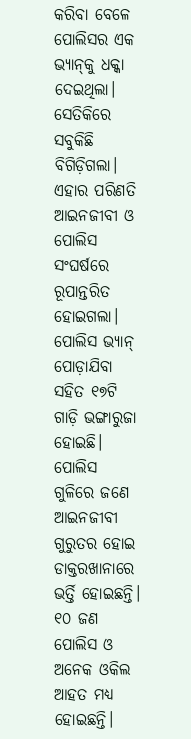କରିବା ବେଳେ ପୋଲିସର ଏକ ଭ୍ୟାନ୍‌କୁ ଧକ୍କା ଦେଇଥିଲା। ସେତିକିରେ ସବୁକିଛି ବିଗିଡ଼ିଗଲା। ଏହାର ପରିଣତି ଆଇନଜୀବୀ ଓ ପୋଲିସ ସଂଘର୍ଷରେ ରୂପାନ୍ତରିତ ହୋଇଗଲା। ପୋଲିସ ଭ୍ୟାନ୍‌ ପୋଡ଼ାଯିବା ସହିତ ୧୭ଟି ଗାଡ଼ି ଭଙ୍ଗାରୁଜା ହୋଇଛି। ପୋଲିସ ଗୁଳିରେ ଜଣେ ଆଇନଜୀବୀ ଗୁରୁତର ହୋଇ ଡାକ୍ତରଖାନାରେ ଭର୍ତ୍ତି ହୋଇଛନ୍ତି। ୧୦ ଜଣ ପୋଲିସ ଓ ଅନେକ ଓକିଲ ଆହତ ମଧ୍ୟ ହୋଇଛନ୍ତି।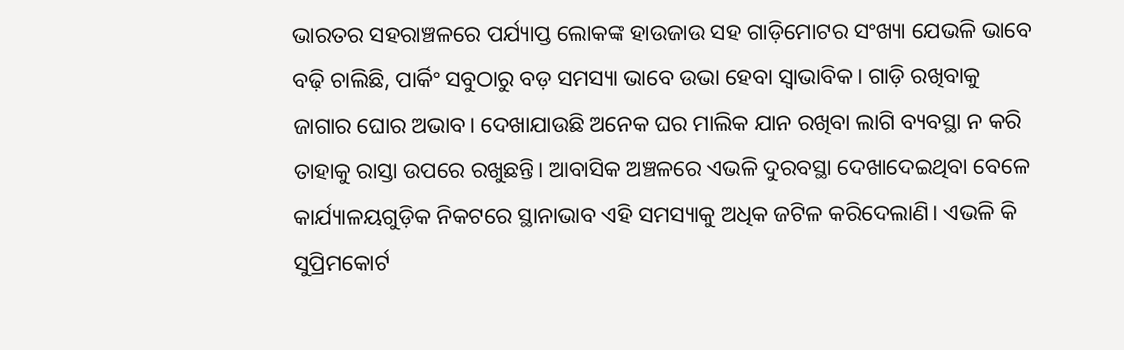ଭାରତର ସହରାଞ୍ଚଳରେ ପର୍ଯ୍ୟାପ୍ତ ଲୋକଙ୍କ ହାଉଜାଉ ସହ ଗାଡ଼ିମୋଟର ସଂଖ୍ୟା ଯେଭଳି ଭାବେ ବଢ଼ି ଚାଲିଛି, ପାର୍କିଂ ସବୁଠାରୁ ବଡ଼ ସମସ୍ୟା ଭାବେ ଉଭା ହେବା ସ୍ବାଭାବିକ। ଗାଡ଼ି ରଖିବାକୁ ଜାଗାର ଘୋର ଅଭାବ। ଦେଖାଯାଉଛି ଅନେକ ଘର ମାଲିକ ଯାନ ରଖିବା ଲାଗି ବ୍ୟବସ୍ଥା ନ କରି ତାହାକୁ ରାସ୍ତା ଉପରେ ରଖୁଛନ୍ତି। ଆବାସିକ ଅଞ୍ଚଳରେ ଏଭଳି ଦୁରବସ୍ଥା ଦେଖାଦେଇଥିବା ବେଳେ କାର୍ଯ୍ୟାଳୟଗୁଡ଼ିକ ନିକଟରେ ସ୍ଥାନାଭାବ ଏହି ସମସ୍ୟାକୁ ଅଧିକ ଜଟିଳ କରିଦେଲାଣି। ଏଭଳି କି ସୁପ୍ରିମକୋର୍ଟ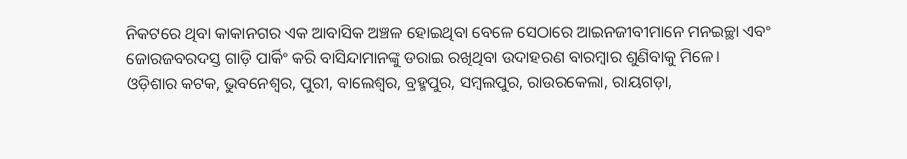ନିକଟରେ ଥିବା କାକାନଗର ଏକ ଆବାସିକ ଅଞ୍ଚଳ ହୋଇଥିବା ବେଳେ ସେଠାରେ ଆଇନଜୀବୀମାନେ ମନଇଚ୍ଛା ଏବଂ ଜୋରଜବରଦସ୍ତ ଗାଡ଼ି ପାର୍କିଂ କରି ବାସିନ୍ଦାମାନଙ୍କୁ ଡରାଇ ରଖିଥିବା ଉଦାହରଣ ବାରମ୍ବାର ଶୁଣିବାକୁ ମିଳେ।
ଓଡ଼ିଶାର କଟକ, ଭୁବନେଶ୍ୱର, ପୁରୀ, ବାଲେଶ୍ୱର, ବ୍ରହ୍ମପୁର, ସମ୍ବଲପୁର, ରାଉରକେଲା, ରାୟଗଡ଼ା,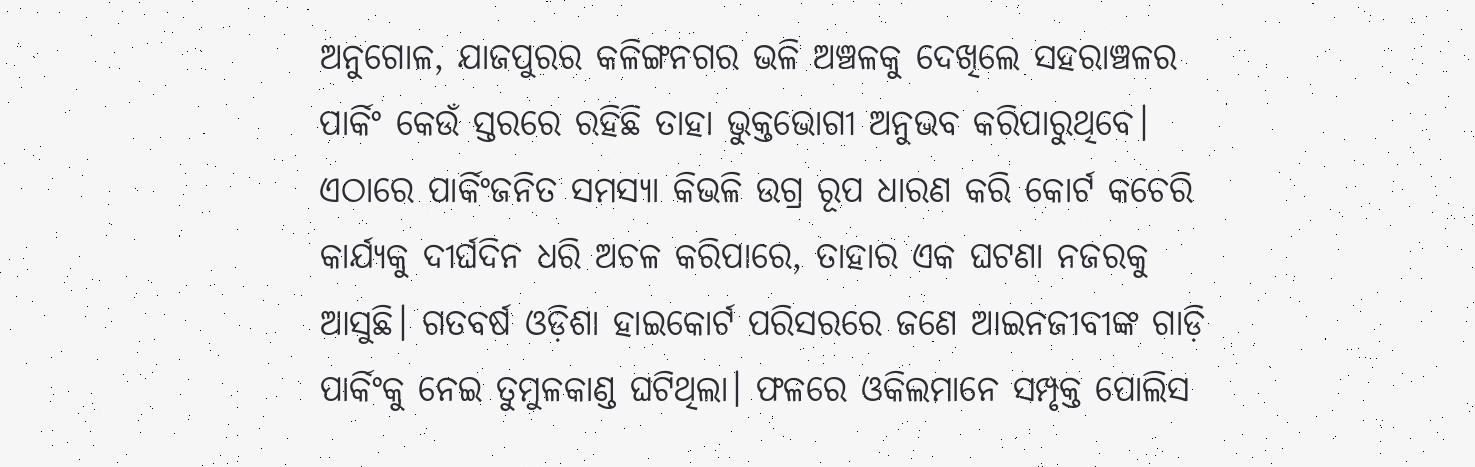ଅନୁଗୋଳ, ଯାଜପୁରର କଳିଙ୍ଗନଗର ଭଳି ଅଞ୍ଚଳକୁ ଦେଖିଲେ ସହରାଞ୍ଚଳର ପାର୍କିଂ କେଉଁ ସ୍ତରରେ ରହିଛି ତାହା ଭୁକ୍ତଭୋଗୀ ଅନୁଭବ କରିପାରୁଥିବେ। ଏଠାରେ ପାର୍କିଂଜନିତ ସମସ୍ୟା କିଭଳି ଉଗ୍ର ରୂପ ଧାରଣ କରି କୋର୍ଟ କଚେରି କାର୍ଯ୍ୟକୁ ଦୀର୍ଘଦିନ ଧରି ଅଚଳ କରିପାରେ, ତାହାର ଏକ ଘଟଣା ନଜରକୁ ଆସୁଛି। ଗତବର୍ଷ ଓଡ଼ିଶା ହାଇକୋର୍ଟ ପରିସରରେ ଜଣେ ଆଇନଜୀବୀଙ୍କ ଗାଡ଼ି ପାର୍କିଂକୁ ନେଇ ତୁମୁଳକାଣ୍ଡ ଘଟିଥିଲା। ଫଳରେ ଓକିଲମାନେ ସମ୍ପୃକ୍ତ ପୋଲିସ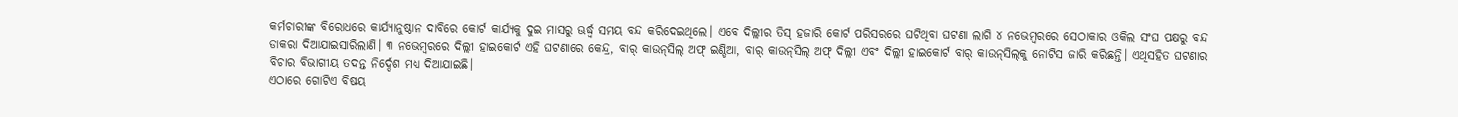କର୍ମଚାରୀଙ୍କ ବିରୋଧରେ କାର୍ଯ୍ୟାନୁଷ୍ଠାନ ଦାବିରେ କୋର୍ଟ କାର୍ଯ୍ୟକୁ ଦୁଇ ମାସରୁ ଊର୍ଦ୍ଧ୍ୱ ସମୟ ବନ୍ଦ କରିଦେଇଥିଲେ। ଏବେ ଦିଲ୍ଲୀର ତିସ୍‌ ହଜାରି କୋର୍ଟ ପରିସରରେ ଘଟିଥିବା ଘଟଣା ଲାଗି ୪ ନଭେମ୍ବରରେ ସେଠାକାର ଓକିଲ ସଂଘ ପକ୍ଷରୁ ବନ୍ଦ ଡାକରା ଦିଆଯାଇସାରିଲାଣି। ୩ ନଭେମ୍ବରରେ ଦିଲ୍ଲୀ ହାଇକୋର୍ଟ ଏହି ଘଟଣାରେ କେନ୍ଦ୍ର, ବାର୍‌ କାଉନ୍‌ସିଲ୍‌ ଅଫ୍‌ ଇଣ୍ଡିଆ, ବାର୍‌ କାଉନ୍‌ସିଲ୍‌ ଅଫ୍‌ ଦିଲ୍ଲୀ ଏବଂ ଦିଲ୍ଲୀ ହାଇକୋର୍ଟ ବାର୍‌ କାଉନ୍‌ସିଲ୍‌କୁ ନୋଟିସ ଜାରି କରିଛନ୍ତି। ଏଥିସହିତ ଘଟଣାର ବିଚାର ବିଭାଗୀୟ ତଦନ୍ତ ନିର୍ଦ୍ଦେଶ ମଧ୍ୟ ଦିଆଯାଇଛି।
ଏଠାରେ ଗୋଟିଏ ବିଷୟ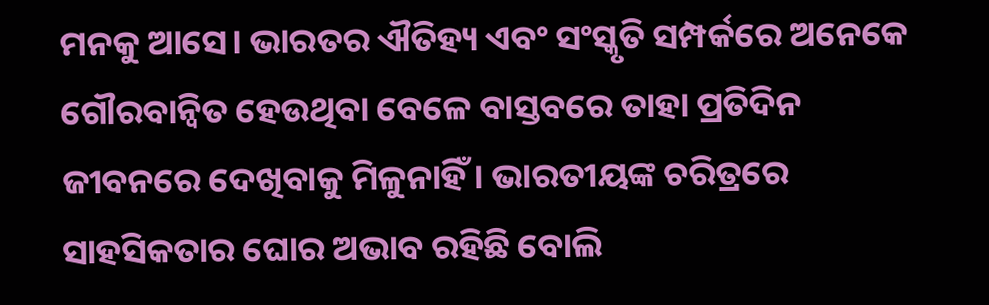ମନକୁ ଆସେ। ଭାରତର ଐତିହ୍ୟ ଏବଂ ସଂସ୍କୃତି ସମ୍ପର୍କରେ ଅନେକେ ଗୌରବାନ୍ବିତ ହେଉଥିବା ବେଳେ ବାସ୍ତବରେ ତାହା ପ୍ରତିଦିନ ଜୀବନରେ ଦେଖିବାକୁ ମିଳୁନାହିଁ। ଭାରତୀୟଙ୍କ ଚରିତ୍ରରେ ସାହସିକତାର ଘୋର ଅଭାବ ରହିଛି ବୋଲି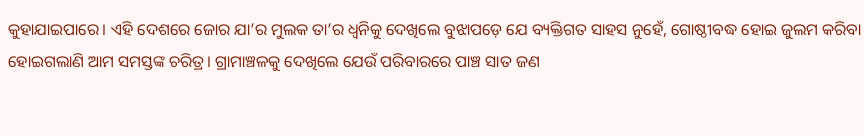କୁହାଯାଇପାରେ। ଏହି ଦେଶରେ ଜୋର ଯା’ର ମୁଲକ ତା’ର ଧ୍ୱନିକୁ ଦେଖିଲେ ବୁଝାପଡ଼େ ଯେ ବ୍ୟକ୍ତିଗତ ସାହସ ନୁହେଁ, ଗୋଷ୍ଠୀବଦ୍ଧ ହୋଇ ଜୁଲମ କରିବା ହୋଇଗଲାଣି ଆମ ସମସ୍ତଙ୍କ ଚରିତ୍ର। ଗ୍ରାମାଞ୍ଚଳକୁ ଦେଖିଲେ ଯେଉଁ ପରିବାରରେ ପାଞ୍ଚ ସାତ ଜଣ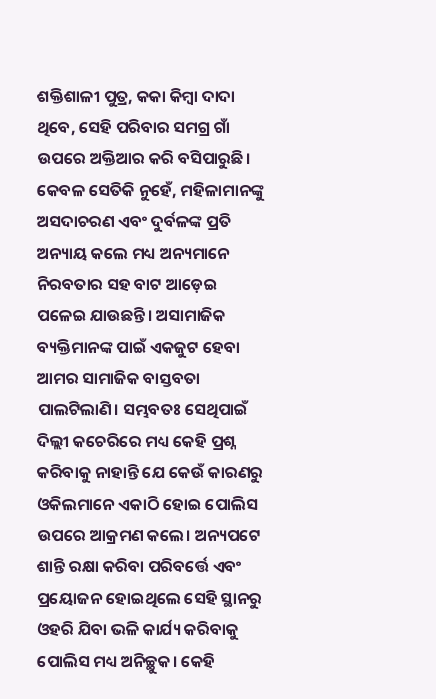ଶକ୍ତିଶାଳୀ ପୁତ୍ର, କକା କିମ୍ବା ଦାଦା ଥିବେ, ସେହି ପରିବାର ସମଗ୍ର ଗାଁ ଉପରେ ଅକ୍ତିଆର କରି ବସିପାରୁଛି। କେବଳ ସେତିକି ନୁହେଁ, ମହିଳାମାନଙ୍କୁ ଅସଦାଚରଣ ଏବଂ ଦୁର୍ବଳଙ୍କ ପ୍ରତି ଅନ୍ୟାୟ କଲେ ମଧ୍ୟ ଅନ୍ୟମାନେ ନିରବତାର ସହ ବାଟ ଆଡ଼େଇ ପଳେଇ ଯାଉଛନ୍ତି। ଅସାମାଜିକ ବ୍ୟକ୍ତିମାନଙ୍କ ପାଇଁ ଏକଜୁଟ ହେବା ଆମର ସାମାଜିକ ବାସ୍ତବତା ପାଲଟିଲାଣି। ସମ୍ଭବତଃ ସେଥିପାଇଁ ଦିଲ୍ଲୀ କଚେରିରେ ମଧ୍ୟ କେହି ପ୍ରଶ୍ନ କରିବାକୁ ନାହାନ୍ତି ଯେ କେଉଁ କାରଣରୁ ଓକିଲମାନେ ଏକାଠି ହୋଇ ପୋଲିସ ଉପରେ ଆକ୍ରମଣ କଲେ। ଅନ୍ୟପଟେ ଶାନ୍ତି ରକ୍ଷା କରିବା ପରିବର୍ତ୍ତେ ଏବଂ ପ୍ରୟୋଜନ ହୋଇଥିଲେ ସେହି ସ୍ଥାନରୁ ଓହରି ଯିବା ଭଳି କାର୍ଯ୍ୟ କରିବାକୁ ପୋଲିସ ମଧ୍ୟ ଅନିଚ୍ଛୁକ। କେହି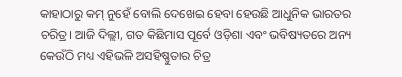କାହାଠାରୁ କମ୍‌ ନୁହେଁ ବୋଲି ଦେଖେଇ ହେବା ହେଉଛି ଆଧୁନିକ ଭାରତର ଚରିତ୍ର। ଆଜି ଦିଲ୍ଲୀ, ଗତ କିଛିମାସ ପୂର୍ବେ ଓଡ଼ିଶା ଏବଂ ଭବିଷ୍ୟତରେ ଅନ୍ୟ କେଉଁଠି ମଧ୍ୟ ଏହିଭଳି ଅସହିଷ୍ଣୁତାର ଚିତ୍ର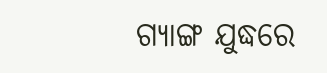ଗ୍ୟାଙ୍ଗ ଯୁଦ୍ଧରେ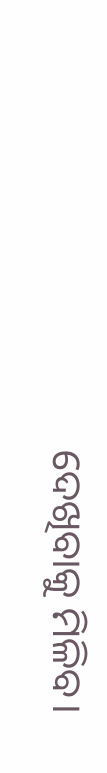ଦେଖିବାକୁ ମିଳିବ।